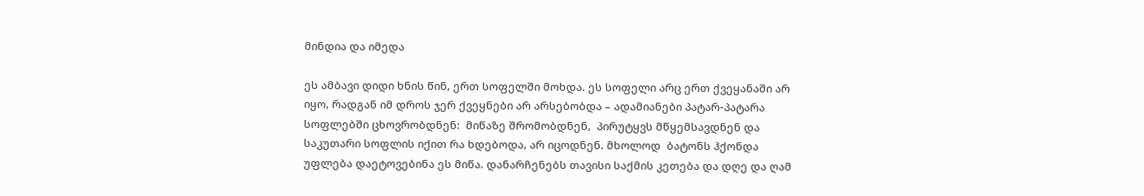მინდია და იმედა

ეს ამბავი დიდი ხნის წინ, ერთ სოფელში მოხდა. ეს სოფელი არც ერთ ქვეყანაში არ იყო, რადგან იმ დროს ჯერ ქვეყნები არ არსებობდა – ადამიანები პატარ-პატარა სოფლებში ცხოვრობდნენ:  მიწაზე შრომობდნენ,  პირუტყვს მწყემსავდნენ და  საკუთარი სოფლის იქით რა ხდებოდა, არ იცოდნენ. მხოლოდ  ბატონს ჰქონდა უფლება დაეტოვებინა ეს მიწა. დანარჩენებს თავისი საქმის კეთება და დღე და ღამ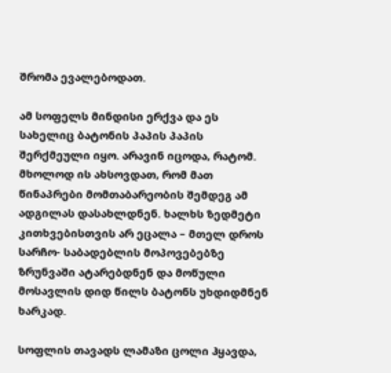შრომა ევალებოდათ.

ამ სოფელს მინდისი ერქვა და ეს სახელიც ბატონის პაპის პაპის შერქმეული იყო. არავინ იცოდა, რატომ. მხოლოდ ის ახსოვდათ, რომ მათ წინაპრები მომთაბარეობის შემდეგ ამ ადგილას დასახლდნენ. ხალხს ზედმეტი კითხვებისთვის არ ეცალა – მთელ დროს სარჩო- საბადებლის მოპოვებებზე ზრუნვაში ატარებდნენ და მოწული მოსავლის დიდ წილს ბატონს უხდიდმნენ ხარკად.

სოფლის თავადს ლამაზი ცოლი ჰყავდა,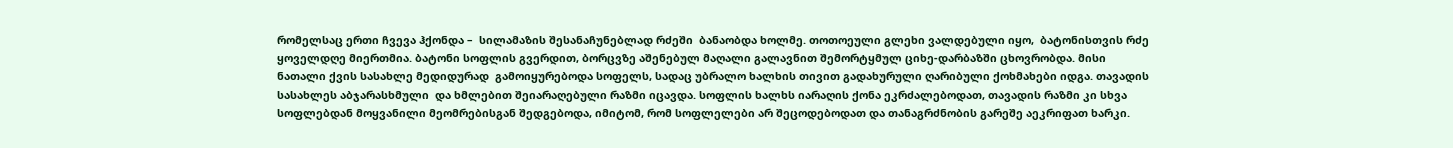რომელსაც ერთი ჩვევა ჰქონდა –  სილამაზის შესანაჩუნებლად რძეში  ბანაობდა ხოლმე. თოთოეული გლეხი ვალდებული იყო,  ბატონისთვის რძე ყოველდღე მიერთმია. ბატონი სოფლის გვერდით, ბორცვზე აშენებულ მაღალი გალავნით შემორტყმულ ციხე-დარბაზში ცხოვრობდა. მისი ნათალი ქვის სასახლე მედიდურად  გამოიყურებოდა სოფელს, სადაც უბრალო ხალხის თივით გადახურული ღარიბული ქოხმახები იდგა. თავადის სასახლეს აბჯარასხმული  და ხმლებით შეიარაღებული რაზმი იცავდა. სოფლის ხალხს იარაღის ქონა ეკრძალებოდათ, თავადის რაზმი კი სხვა სოფლებდან მოყვანილი მეომრებისგან შედგებოდა, იმიტომ, რომ სოფლელები არ შეცოდებოდათ და თანაგრძნობის გარეშე აეკრიფათ ხარკი.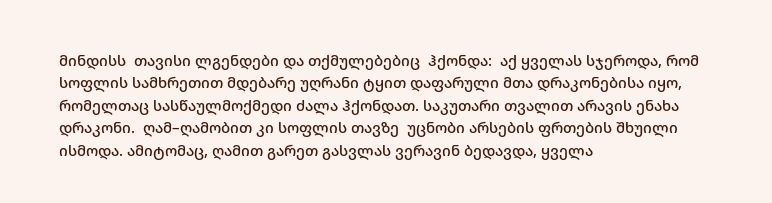მინდისს  თავისი ლგენდები და თქმულებებიც  ჰქონდა:  აქ ყველას სჯეროდა, რომ სოფლის სამხრეთით მდებარე უღრანი ტყით დაფარული მთა დრაკონებისა იყო, რომელთაც სასწაულმოქმედი ძალა ჰქონდათ. საკუთარი თვალით არავის ენახა დრაკონი.  ღამ–ღამობით კი სოფლის თავზე  უცნობი არსების ფრთების შხუილი ისმოდა. ამიტომაც, ღამით გარეთ გასვლას ვერავინ ბედავდა, ყველა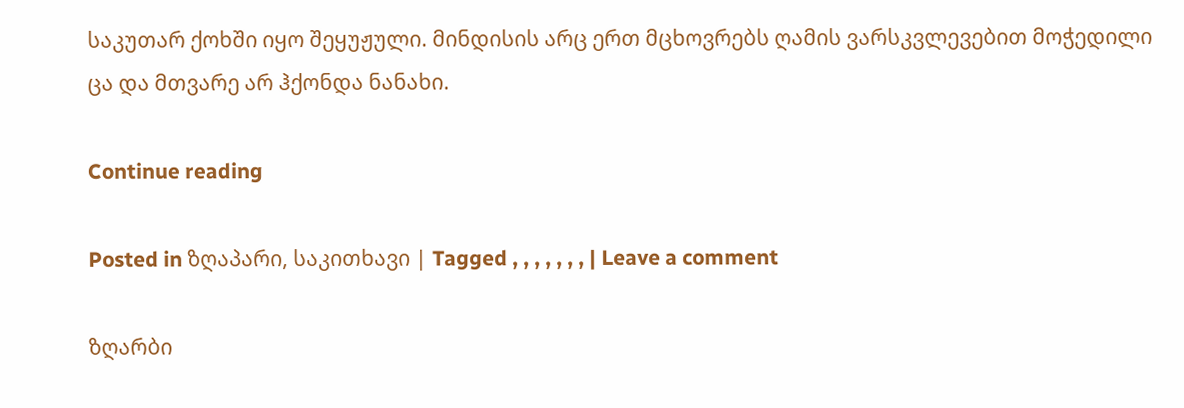საკუთარ ქოხში იყო შეყუჟული. მინდისის არც ერთ მცხოვრებს ღამის ვარსკვლევებით მოჭედილი ცა და მთვარე არ ჰქონდა ნანახი.

Continue reading

Posted in ზღაპარი, საკითხავი | Tagged , , , , , , , | Leave a comment

ზღარბი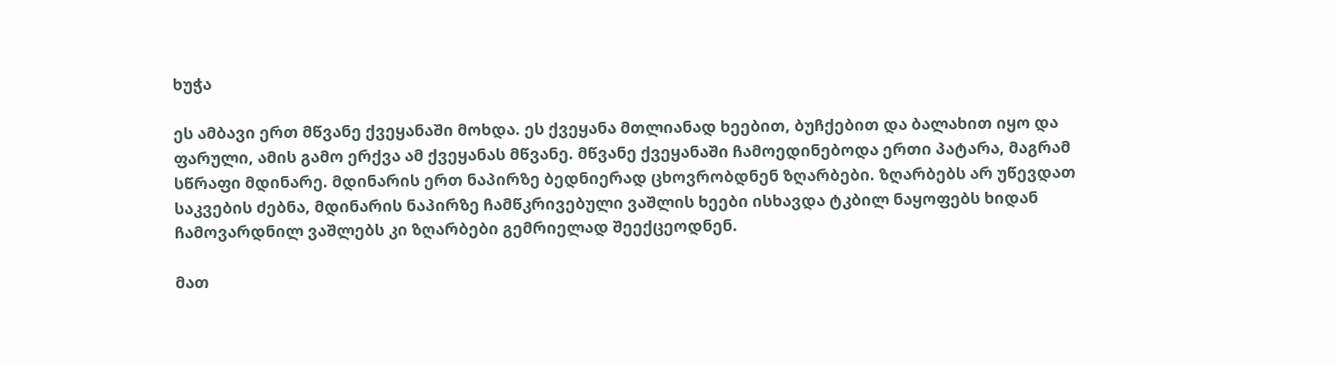ხუჭა

ეს ამბავი ერთ მწვანე ქვეყანაში მოხდა. ეს ქვეყანა მთლიანად ხეებით, ბუჩქებით და ბალახით იყო და ფარული, ამის გამო ერქვა ამ ქვეყანას მწვანე. მწვანე ქვეყანაში ჩამოედინებოდა ერთი პატარა, მაგრამ სწრაფი მდინარე. მდინარის ერთ ნაპირზე ბედნიერად ცხოვრობდნენ ზღარბები. ზღარბებს არ უწევდათ საკვების ძებნა, მდინარის ნაპირზე ჩამწკრივებული ვაშლის ხეები ისხავდა ტკბილ ნაყოფებს ხიდან ჩამოვარდნილ ვაშლებს კი ზღარბები გემრიელად შეექცეოდნენ.

მათ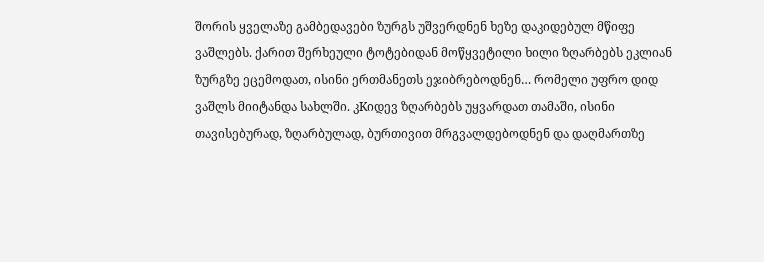შორის ყველაზე გამბედავები ზურგს უშვერდნენ ხეზე დაკიდებულ მწიფე ვაშლებს. ქარით შერხეული ტოტებიდან მოწყვეტილი ხილი ზღარბებს ეკლიან ზურგზე ეცემოდათ, ისინი ერთმანეთს ეჯიბრებოდნენ… რომელი უფრო დიდ ვაშლს მიიტანდა სახლში. კKიდევ ზღარბებს უყვარდათ თამაში, ისინი თავისებურად, ზღარბულად, ბურთივით მრგვალდებოდნენ და დაღმართზე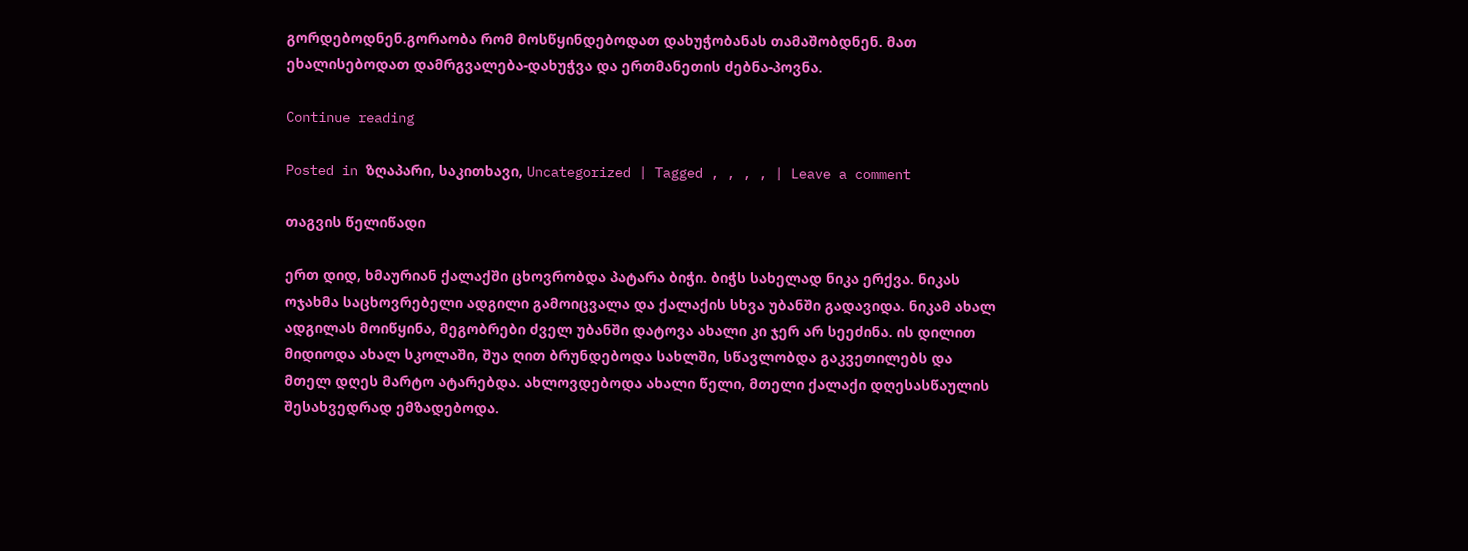გორდებოდნენ.გორაობა რომ მოსწყინდებოდათ დახუჭობანას თამაშობდნენ. მათ ეხალისებოდათ დამრგვალება-დახუჭვა და ერთმანეთის ძებნა-პოვნა.

Continue reading

Posted in ზღაპარი, საკითხავი, Uncategorized | Tagged , , , , | Leave a comment

თაგვის წელიწადი

ერთ დიდ, ხმაურიან ქალაქში ცხოვრობდა პატარა ბიჭი. ბიჭს სახელად ნიკა ერქვა. ნიკას ოჯახმა საცხოვრებელი ადგილი გამოიცვალა და ქალაქის სხვა უბანში გადავიდა. ნიკამ ახალ ადგილას მოიწყინა, მეგობრები ძველ უბანში დატოვა ახალი კი ჯერ არ სეეძინა. ის დილით მიდიოდა ახალ სკოლაში, შუა ღით ბრუნდებოდა სახლში, სწავლობდა გაკვეთილებს და მთელ დღეს მარტო ატარებდა. ახლოვდებოდა ახალი წელი, მთელი ქალაქი დღესასწაულის შესახვედრად ემზადებოდა.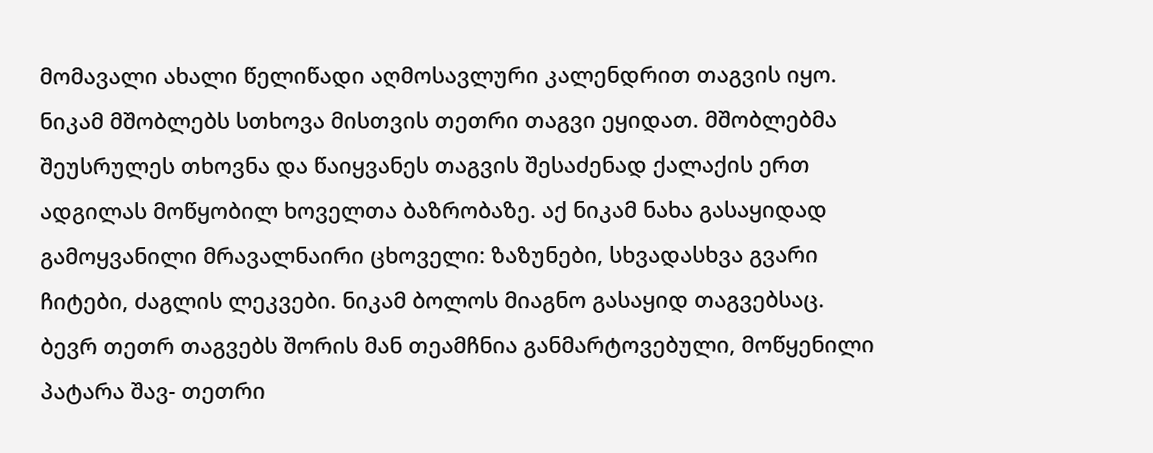მომავალი ახალი წელიწადი აღმოსავლური კალენდრით თაგვის იყო. ნიკამ მშობლებს სთხოვა მისთვის თეთრი თაგვი ეყიდათ. მშობლებმა შეუსრულეს თხოვნა და წაიყვანეს თაგვის შესაძენად ქალაქის ერთ ადგილას მოწყობილ ხოველთა ბაზრობაზე. აქ ნიკამ ნახა გასაყიდად გამოყვანილი მრავალნაირი ცხოველი: ზაზუნები, სხვადასხვა გვარი ჩიტები, ძაგლის ლეკვები. ნიკამ ბოლოს მიაგნო გასაყიდ თაგვებსაც. ბევრ თეთრ თაგვებს შორის მან თეამჩნია განმარტოვებული, მოწყენილი პატარა შავ- თეთრი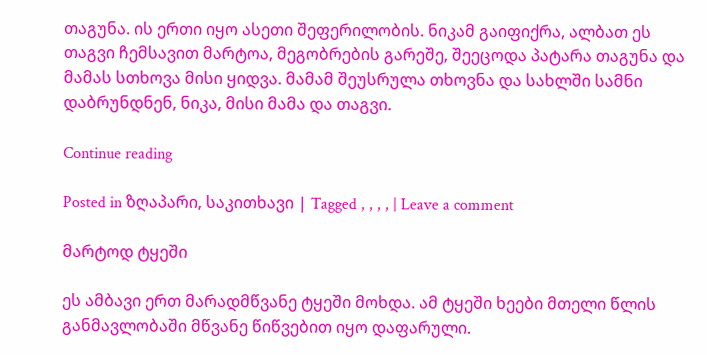თაგუნა. ის ერთი იყო ასეთი შეფერილობის. ნიკამ გაიფიქრა, ალბათ ეს თაგვი ჩემსავით მარტოა, მეგობრების გარეშე, შეეცოდა პატარა თაგუნა და მამას სთხოვა მისი ყიდვა. მამამ შეუსრულა თხოვნა და სახლში სამნი დაბრუნდნენ, ნიკა, მისი მამა და თაგვი.

Continue reading

Posted in ზღაპარი, საკითხავი | Tagged , , , , | Leave a comment

მარტოდ ტყეში

ეს ამბავი ერთ მარადმწვანე ტყეში მოხდა. ამ ტყეში ხეები მთელი წლის განმავლობაში მწვანე წიწვებით იყო დაფარული.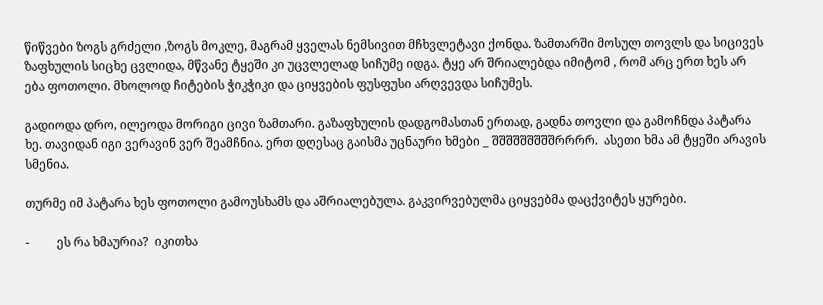წიწვები ზოგს გრძელი ,ზოგს მოკლე, მაგრამ ყველას ნემსივით მჩხვლეტავი ქონდა. ზამთარში მოსულ თოვლს და სიცივეს ზაფხულის სიცხე ცვლიდა, მწვანე ტყეში კი უცვლელად სიჩუმე იდგა. ტყე არ შრიალებდა იმიტომ , რომ არც ერთ ხეს არ ება ფოთოლი. მხოლოდ ჩიტების ჭიკჭიკი და ციყვების ფუსფუსი არღვევდა სიჩუმეს.

გადიოდა დრო, ილეოდა მორიგი ცივი ზამთარი. გაზაფხულის დადგომასთან ერთად, გადნა თოვლი და გამოჩნდა პატარა ხე. თავიდან იგი ვერავინ ვერ შეამჩნია. ერთ დღესაც გაისმა უცნაური ხმები _ შშშშშშშშშრრრრ.  ასეთი ხმა ამ ტყეში არავის სმენია.

თურმე იმ პატარა ხეს ფოთოლი გამოუსხამს და აშრიალებულა. გაკვირვებულმა ციყვებმა დაცქვიტეს ყურები.

-         ეს რა ხმაურია?  იკითხა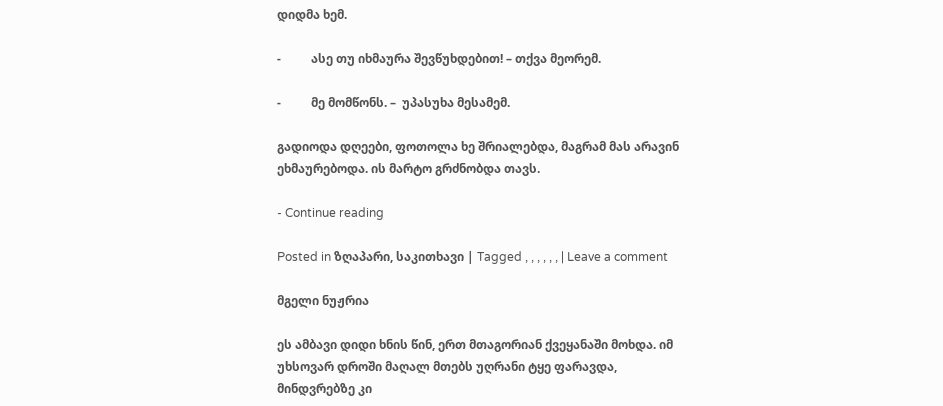დიდმა ხემ.

-          ასე თუ იხმაურა შევწუხდებით! – თქვა მეორემ.

-          მე მომწონს. –  უპასუხა მესამემ.

გადიოდა დღეები, ფოთოლა ხე შრიალებდა, მაგრამ მას არავინ ეხმაურებოდა. ის მარტო გრძნობდა თავს.

- Continue reading

Posted in ზღაპარი, საკითხავი | Tagged , , , , , , | Leave a comment

მგელი ნუჟრია

ეს ამბავი დიდი ხნის წინ, ერთ მთაგორიან ქვეყანაში მოხდა. იმ უხსოვარ დროში მაღალ მთებს უღრანი ტყე ფარავდა, მინდვრებზე კი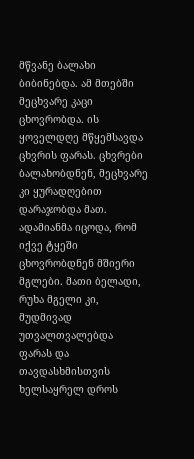მწვანე ბალახი ბიბინებდა. ამ მთებში  მეცხვარე კაცი ცხოვრობდა. ის  ყოველდღე მწყემსავდა ცხვრის ფარას. ცხვრები ბალახობდნენ, მეცხვარე კი ყურადღებით დარაჯობდა მათ. ადამიანმა იცოდა, რომ იქვე ტყეში ცხოვრობდნენ მშიერი მგლები. მათი ბელადი, რუხა მგელი კი, მუდმივად უთვალთვალებდა ფარას და თავდასხმისთვის ხელსაყრელ დროს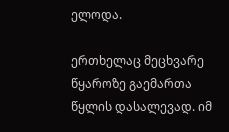ელოდა.

ერთხელაც მეცხვარე  წყაროზე გაემართა წყლის დასალევად. იმ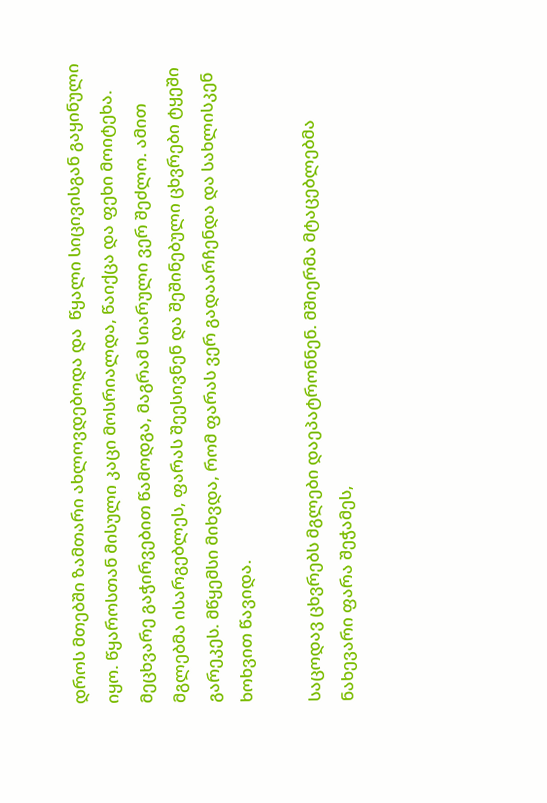დროს მთებში ზამთარი ახლოვდებოდა და  წყალი სიცივისგან გაყინული იყო. წყაროსთან მისული კაცი მოსრიალდა, წაიქცა და ფეხი მოიტეხა.  მეცხვარე გაჭირვებით წამოდგა, მაგრამ სიარული ვერ შეძლო. ამით მგლებმა ისარგებლეს, ფარას შეესივნენ და შეშინებული ცხვრები ტყეში გარეკეს. მწყემსი მიხვდა, რომ ფარას ვერ გადაარჩენდა და სახლისკენ ხოხვით წავიდა.

საცოდავ ცხვრებს მგლები დაეპატრონნენ. მშიერმა მტაცებლებმა ნახევარი ფარა შეჭამეს,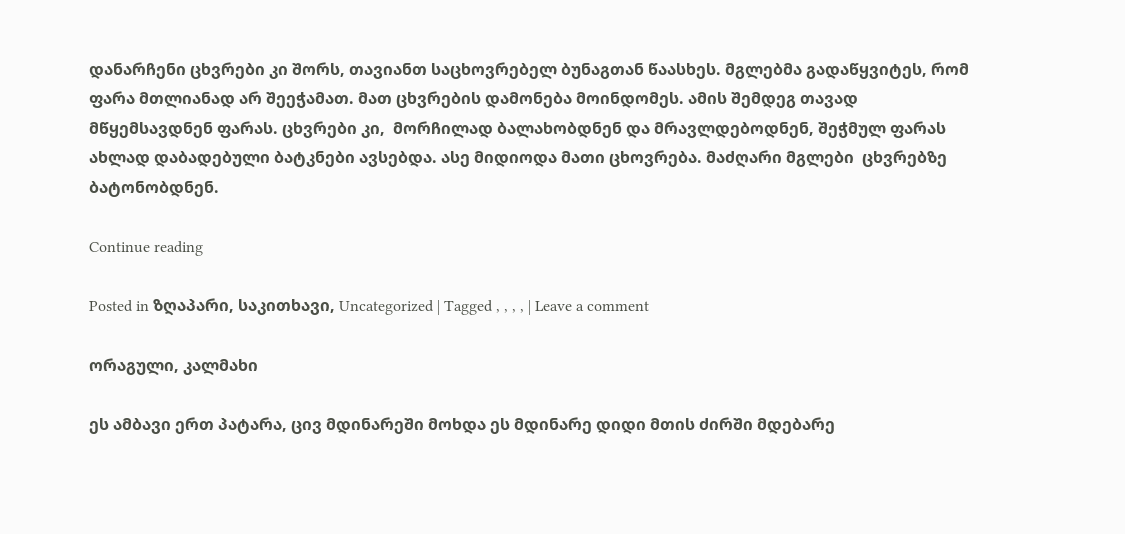დანარჩენი ცხვრები კი შორს, თავიანთ საცხოვრებელ ბუნაგთან წაასხეს. მგლებმა გადაწყვიტეს, რომ ფარა მთლიანად არ შეეჭამათ. მათ ცხვრების დამონება მოინდომეს. ამის შემდეგ თავად მწყემსავდნენ ფარას. ცხვრები კი,  მორჩილად ბალახობდნენ და მრავლდებოდნენ, შეჭმულ ფარას  ახლად დაბადებული ბატკნები ავსებდა. ასე მიდიოდა მათი ცხოვრება. მაძღარი მგლები  ცხვრებზე  ბატონობდნენ.

Continue reading

Posted in ზღაპარი, საკითხავი, Uncategorized | Tagged , , , , | Leave a comment

ორაგული, კალმახი

ეს ამბავი ერთ პატარა, ცივ მდინარეში მოხდა ეს მდინარე დიდი მთის ძირში მდებარე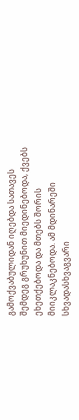გამოქვაბულიდან იღებდა სათავეს შემდეგ გრუხუნით მიედინებოდა, ქვებს ეხეთქებოდა და მთებს შორის მიიკლაკნებოდა. ამ მდინარეში სხვადასხვაგვარი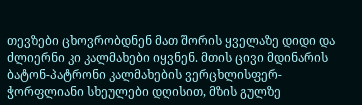თევზები ცხოვრობდნენ მათ შორის ყველაზე დიდი და ძლიერნი კი კალმახები იყვნენ. მთის ცივი მდინარის ბატონ-პატრონი კალმახების ვერცხლისფერ-ჭორფლიანი სხეულები დღისით, მზის გულზე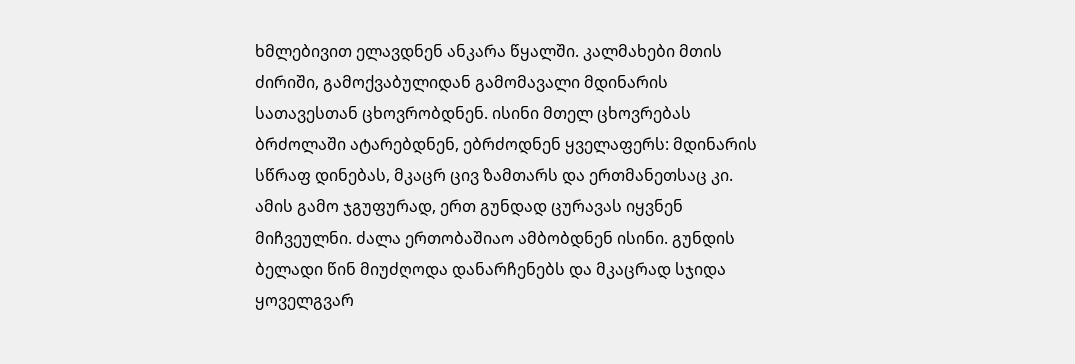ხმლებივით ელავდნენ ანკარა წყალში. კალმახები მთის ძირიში, გამოქვაბულიდან გამომავალი მდინარის სათავესთან ცხოვრობდნენ. ისინი მთელ ცხოვრებას ბრძოლაში ატარებდნენ, ებრძოდნენ ყველაფერს: მდინარის სწრაფ დინებას, მკაცრ ცივ ზამთარს და ერთმანეთსაც კი. ამის გამო ჯგუფურად, ერთ გუნდად ცურავას იყვნენ მიჩვეულნი. ძალა ერთობაშიაო ამბობდნენ ისინი. გუნდის ბელადი წინ მიუძღოდა დანარჩენებს და მკაცრად სჯიდა ყოველგვარ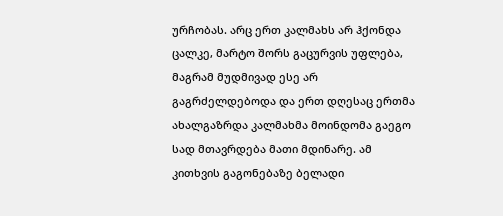ურჩობას. არც ერთ კალმახს არ ჰქონდა ცალკე, მარტო შორს გაცურვის უფლება, მაგრამ მუდმივად ესე არ გაგრძელდებოდა და ერთ დღესაც ერთმა ახალგაზრდა კალმახმა მოინდომა გაეგო სად მთავრდება მათი მდინარე. ამ კითხვის გაგონებაზე ბელადი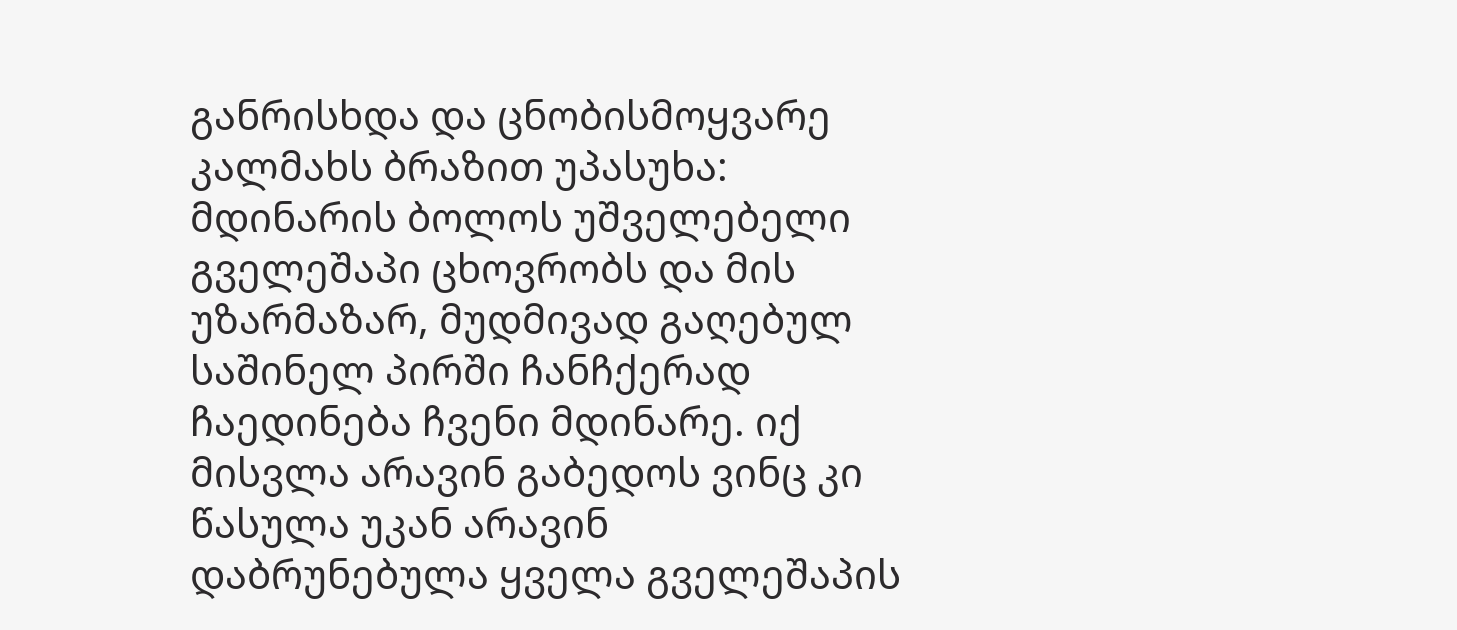განრისხდა და ცნობისმოყვარე კალმახს ბრაზით უპასუხა: მდინარის ბოლოს უშველებელი გველეშაპი ცხოვრობს და მის უზარმაზარ, მუდმივად გაღებულ საშინელ პირში ჩანჩქერად ჩაედინება ჩვენი მდინარე. იქ მისვლა არავინ გაბედოს ვინც კი წასულა უკან არავინ დაბრუნებულა ყველა გველეშაპის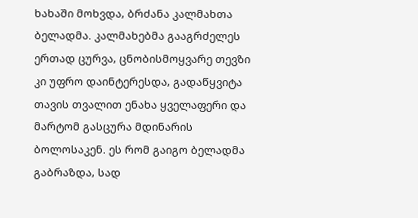ხახაში მოხვდა, ბრძანა კალმახთა ბელადმა. კალმახებმა გააგრძელეს ერთად ცურვა, ცნობისმოყვარე თევზი კი უფრო დაინტერესდა, გადაწყვიტა თავის თვალით ენახა ყველაფერი და მარტომ გასცურა მდინარის ბოლოსაკენ. ეს რომ გაიგო ბელადმა გაბრაზდა, სად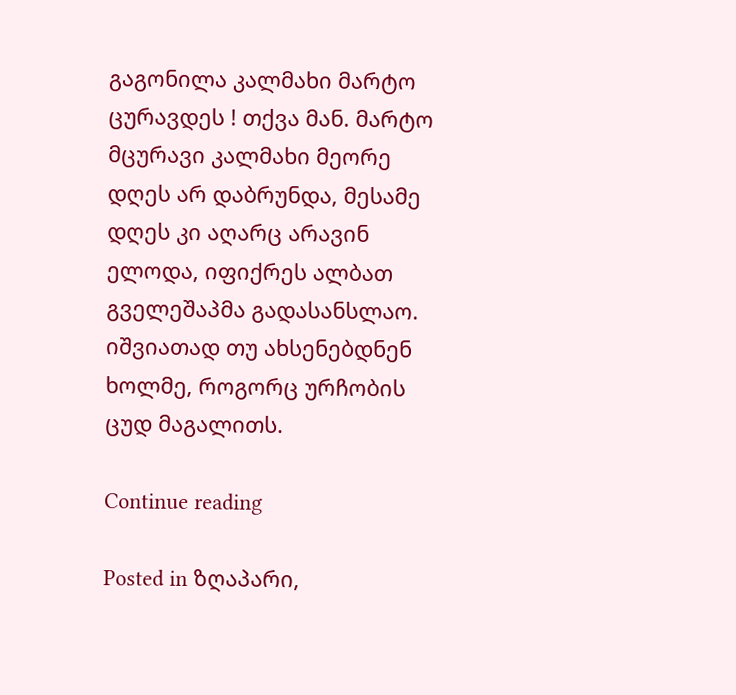გაგონილა კალმახი მარტო ცურავდეს ! თქვა მან. მარტო მცურავი კალმახი მეორე დღეს არ დაბრუნდა, მესამე დღეს კი აღარც არავინ ელოდა, იფიქრეს ალბათ გველეშაპმა გადასანსლაო. იშვიათად თუ ახსენებდნენ ხოლმე, როგორც ურჩობის ცუდ მაგალითს.

Continue reading

Posted in ზღაპარი,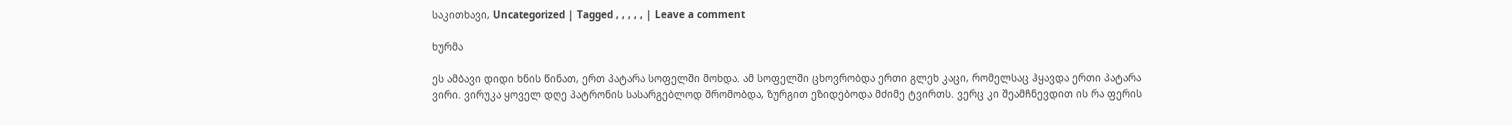საკითხავი, Uncategorized | Tagged , , , , , | Leave a comment

ხურმა

ეს ამბავი დიდი ხნის წინათ, ერთ პატარა სოფელში მოხდა. ამ სოფელში ცხოვრობდა ერთი გლეხ კაცი, რომელსაც ჰყავდა ერთი პატარა ვირი. ვირუკა ყოველ დღე პატრონის სასარგებლოდ შრომობდა, ზურგით ეზიდებოდა მძიმე ტვირთს. ვერც კი შეამჩნევდით ის რა ფერის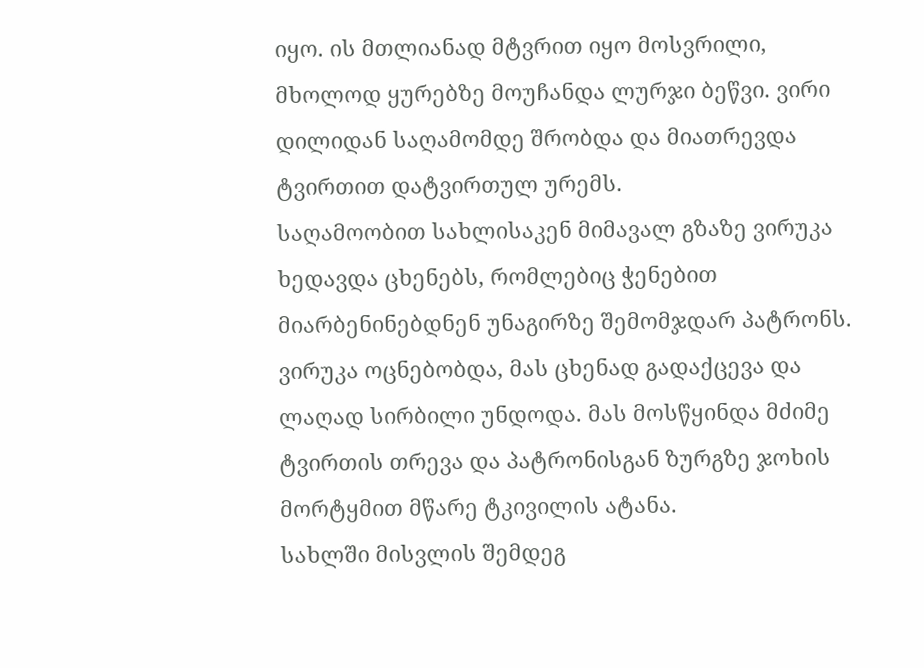იყო. ის მთლიანად მტვრით იყო მოსვრილი, მხოლოდ ყურებზე მოუჩანდა ლურჯი ბეწვი. ვირი დილიდან საღამომდე შრობდა და მიათრევდა ტვირთით დატვირთულ ურემს.
საღამოობით სახლისაკენ მიმავალ გზაზე ვირუკა ხედავდა ცხენებს, რომლებიც ჭენებით მიარბენინებდნენ უნაგირზე შემომჯდარ პატრონს. ვირუკა ოცნებობდა, მას ცხენად გადაქცევა და ლაღად სირბილი უნდოდა. მას მოსწყინდა მძიმე ტვირთის თრევა და პატრონისგან ზურგზე ჯოხის მორტყმით მწარე ტკივილის ატანა.
სახლში მისვლის შემდეგ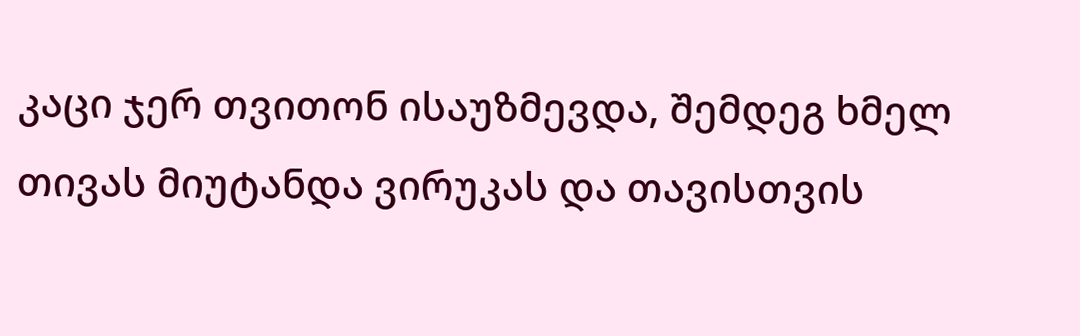კაცი ჯერ თვითონ ისაუზმევდა, შემდეგ ხმელ თივას მიუტანდა ვირუკას და თავისთვის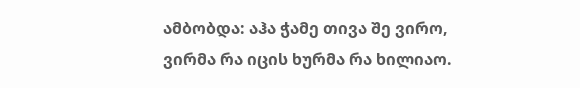ამბობდა: აჰა ჭამე თივა შე ვირო, ვირმა რა იცის ხურმა რა ხილიაო.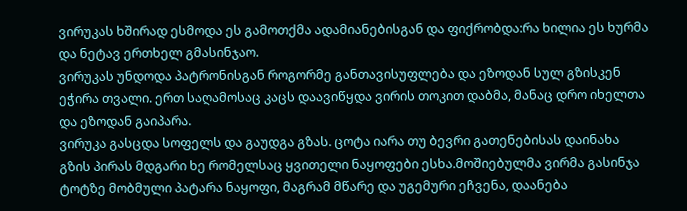ვირუკას ხშირად ესმოდა ეს გამოთქმა ადამიანებისგან და ფიქრობდა:რა ხილია ეს ხურმა და ნეტავ ერთხელ გმასინჯაო.
ვირუკას უნდოდა პატრონისგან როგორმე განთავისუფლება და ეზოდან სულ გზისკენ ეჭირა თვალი. ერთ საღამოსაც კაცს დაავიწყდა ვირის თოკით დაბმა, მანაც დრო იხელთა და ეზოდან გაიპარა.
ვირუკა გასცდა სოფელს და გაუდგა გზას. ცოტა იარა თუ ბევრი გათენებისას დაინახა გზის პირას მდგარი ხე რომელსაც ყვითელი ნაყოფები ესხა.მოშიებულმა ვირმა გასინჯა ტოტზე მობმული პატარა ნაყოფი, მაგრამ მწარე და უგემური ეჩვენა, დაანება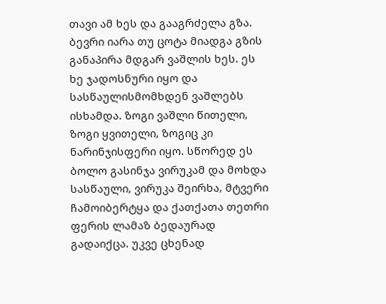თავი ამ ხეს და გააგრძელა გზა. ბევრი იარა თუ ცოტა მიადგა გზის განაპირა მდგარ ვაშლის ხეს. ეს ხე ჯადოსნური იყო და სასწაულისმომხდენ ვაშლებს ისხამდა. ზოგი ვაშლი წითელი, ზოგი ყვითელი, ზოგიც კი ნარინჯისფერი იყო. სწორედ ეს ბოლო გასინჯა ვირუკამ და მოხდა სასწაული, ვირუკა შეირხა, მტვერი ჩამოიბერტყა და ქათქათა თეთრი ფერის ლამაზ ბედაურად გადაიქცა. უკვე ცხენად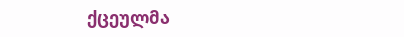ქცეულმა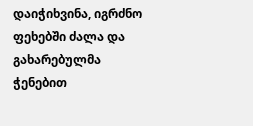დაიჭიხვინა, იგრძნო ფეხებში ძალა და გახარებულმა ჭენებით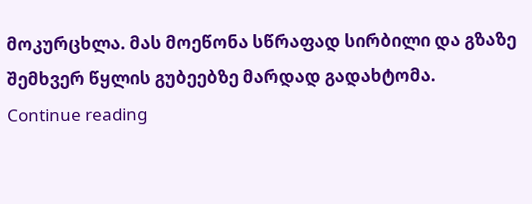მოკურცხლა. მას მოეწონა სწრაფად სირბილი და გზაზე შემხვერ წყლის გუბეებზე მარდად გადახტომა.
Continue reading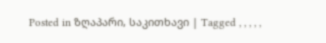Posted in ზღაპარი, საკითხავი | Tagged , , , , ,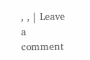, , | Leave a comment